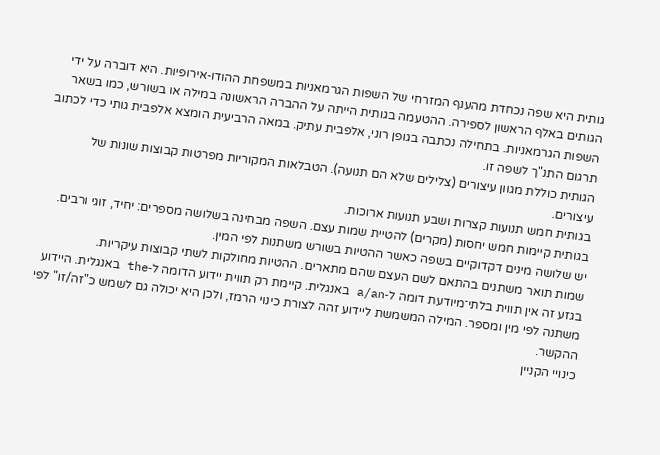גותית היא שפה נכחדת מהענף המזרחי של השפות הגרמאניות במשפחת ההודו‑אירופיות. היא דוברה על ידי הגותים באלף הראשון לספירה. ההטעמה בגותית הייתה על ההברה הראשונה במילה או בשורש, כמו בשאר השפות הגרמאניות. בתחילה נכתבה בגופן רוני, אלפבית עתיק. במאה הרביעית הומצא אלפבית גותי כדי לכתוב תרגום התנ"ך לשפה זו.
הגותית כוללת מגוון עיצורים (צלילים שלא הם תנועה). הטבלאות המקוריות מפרטות קבוצות שונות של עיצורים.
בגותית חמש תנועות קצרות ושבע תנועות ארוכות.
בגותית קיימות חמש יחסות (מקרים) להטיית שמות עצם. השפה מבחינה בשלושה מספרים: יחיד, זוגי ורבים. יש שלושה מינים דקדוקיים בשפה כאשר ההטיות בשורש משתנות לפי המין.
שמות תואר משתנים בהתאם לשם העצם שהם מתארים. ההטיות מחולקות לשתי קבוצות עיקריות.
בגזע זה אין תווית בלתי־מיודעת דומה ל‑a/an באנגלית. קיימת רק תווית יידוע הדומה ל‑the באנגלית. היידוע משתנה לפי מין ומספר. המילה המשמשת ליידוע זהה לצורת כינוי הרמז, ולכן היא יכולה גם לשמש כ"זה/זו" לפי ההקשר.
כינויי הקניין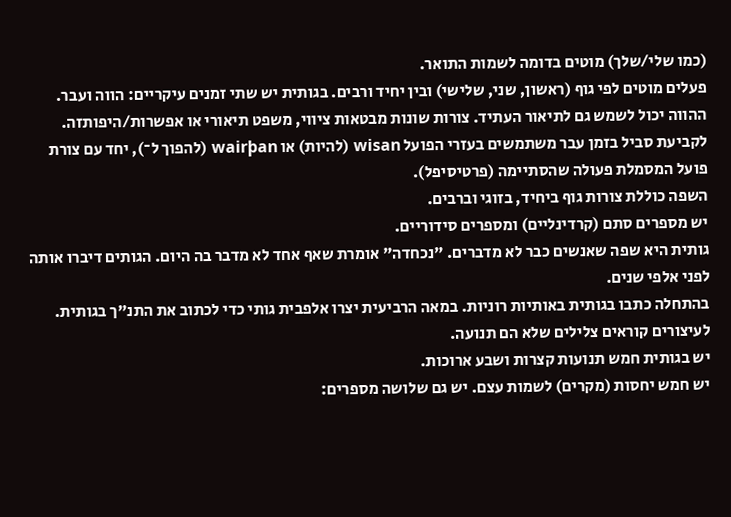(כמו שלי/שלך) מוטים בדומה לשמות התואר.
פעלים מוטים לפי גוף (ראשון, שני, שלישי) ובין יחיד ורבים. בגותית יש שתי זמנים עיקריים: הווה ועבר. ההווה יכול לשמש גם לתיאור העתיד. צורות שונות מבטאות ציווי, משפט תיאורי או אפשרות/היפותזה.
לקביעת סביל בזמן עבר משתמשים בעזרי הפועל wisan (להיות) או wairþan (להפוך ל־), יחד עם צורת פועל המסמלת פעולה שהסתיימה (פרטיסיפל).
השפה כוללת צורות גוף ביחיד, בזוגי וברבים.
יש מספרים סתם (קרדינליים) ומספרים סידוריים.
גותית היא שפה שאנשים כבר לא מדברים. "נכחדה" אומרת שאף אחד לא מדבר בה היום. הגותים דיברו אותה לפני אלפי שנים.
בהתחלה כתבו בגותית באותיות רוניות. במאה הרביעית יצרו אלפבית גותי כדי לכתוב את התנ"ך בגותית.
לעיצורים קוראים צלילים שלא הם תנועה.
יש בגותית חמש תנועות קצרות ושבע ארוכות.
יש חמש יחסות (מקרים) לשמות עצם. יש גם שלושה מספרים: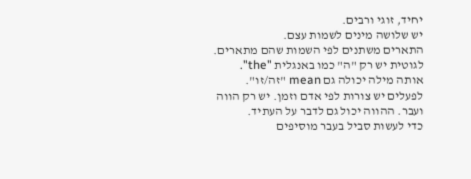יחיד, זוגי ורבים.
יש שלושה מינים לשמות עצם.
התארים משתנים לפי השמות שהם מתארים.
לגוטית יש רק "ה" כמו באנגלית "the". אותה מילה יכולה גם mean "זה/זו".
לפעלים יש צורות לפי אדם וזמן. יש רק הווה ועבר. ההווה יכול גם לדבר על העתיד.
כדי לעשות סביל בעבר מוסיפים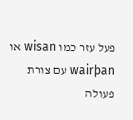פעל עזר כמו wisan או wairþan עם צורת פעולה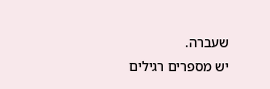שעברה.
יש מספרים רגילים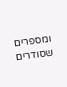ומספרים שסודרים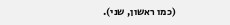(כמו ראשון, שני).